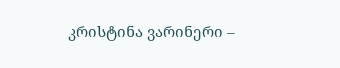კრისტინა ვარინერი –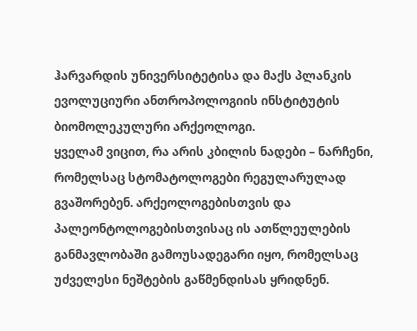ჰარვარდის უნივერსიტეტისა და მაქს პლანკის ევოლუციური ანთროპოლოგიის ინსტიტუტის ბიომოლეკულური არქეოლოგი.
ყველამ ვიცით, რა არის კბილის ნადები – ნარჩენი, რომელსაც სტომატოლოგები რეგულარულად გვაშორებენ. არქეოლოგებისთვის და პალეონტოლოგებისთვისაც ის ათწლეულების განმავლობაში გამოუსადეგარი იყო, რომელსაც უძველესი ნეშტების გაწმენდისას ყრიდნენ.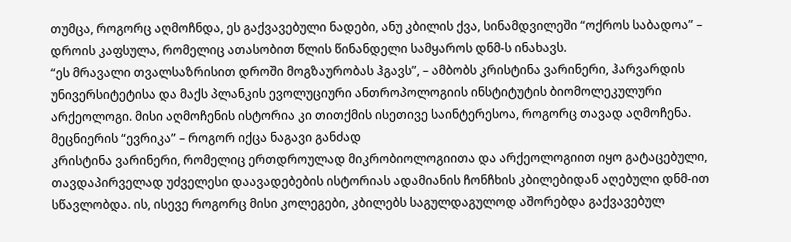თუმცა, როგორც აღმოჩნდა, ეს გაქვავებული ნადები, ანუ კბილის ქვა, სინამდვილეში “ოქროს საბადოა” – დროის კაფსულა, რომელიც ათასობით წლის წინანდელი სამყაროს დნმ-ს ინახავს.
“ეს მრავალი თვალსაზრისით დროში მოგზაურობას ჰგავს”, – ამბობს კრისტინა ვარინერი, ჰარვარდის უნივერსიტეტისა და მაქს პლანკის ევოლუციური ანთროპოლოგიის ინსტიტუტის ბიომოლეკულური არქეოლოგი. მისი აღმოჩენის ისტორია კი თითქმის ისეთივე საინტერესოა, როგორც თავად აღმოჩენა.
მეცნიერის “ევრიკა” – როგორ იქცა ნაგავი განძად
კრისტინა ვარინერი, რომელიც ერთდროულად მიკრობიოლოგიითა და არქეოლოგიით იყო გატაცებული, თავდაპირველად უძველესი დაავადებების ისტორიას ადამიანის ჩონჩხის კბილებიდან აღებული დნმ-ით სწავლობდა. ის, ისევე როგორც მისი კოლეგები, კბილებს საგულდაგულოდ აშორებდა გაქვავებულ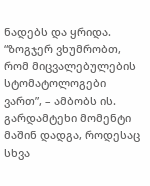ნადებს და ყრიდა. “ზოგჯერ ვხუმრობთ, რომ მიცვალებულების სტომატოლოგები ვართ”, – ამბობს ის.
გარდამტეხი მომენტი მაშინ დადგა, როდესაც სხვა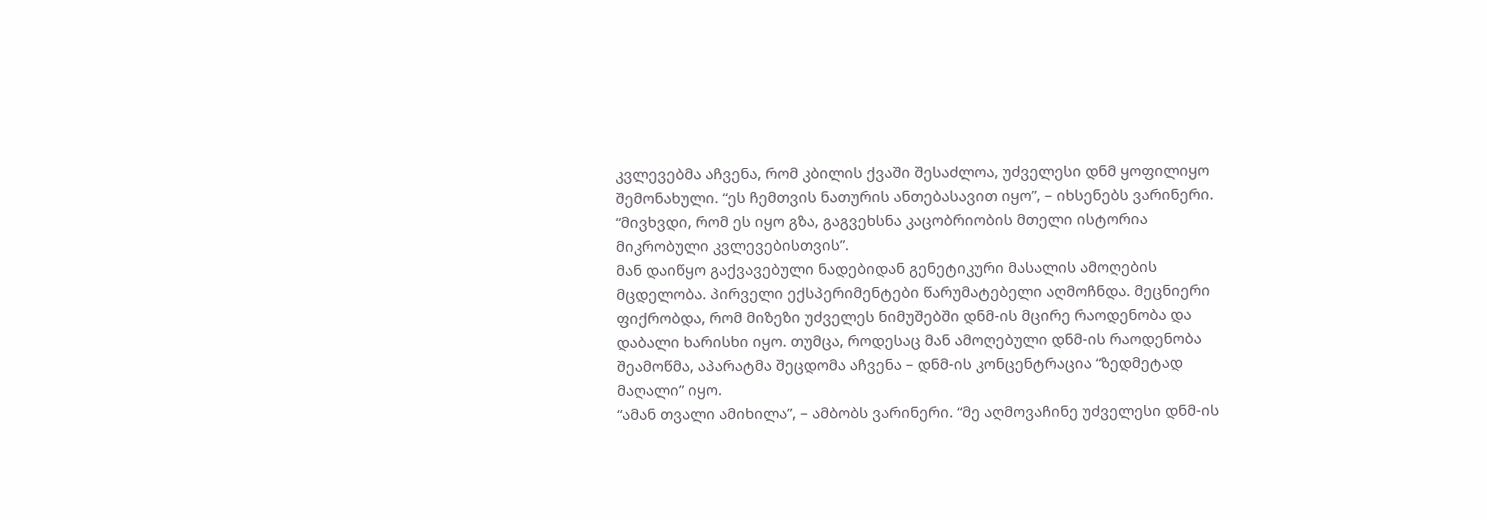კვლევებმა აჩვენა, რომ კბილის ქვაში შესაძლოა, უძველესი დნმ ყოფილიყო შემონახული. “ეს ჩემთვის ნათურის ანთებასავით იყო”, – იხსენებს ვარინერი. “მივხვდი, რომ ეს იყო გზა, გაგვეხსნა კაცობრიობის მთელი ისტორია მიკრობული კვლევებისთვის”.
მან დაიწყო გაქვავებული ნადებიდან გენეტიკური მასალის ამოღების მცდელობა. პირველი ექსპერიმენტები წარუმატებელი აღმოჩნდა. მეცნიერი ფიქრობდა, რომ მიზეზი უძველეს ნიმუშებში დნმ-ის მცირე რაოდენობა და დაბალი ხარისხი იყო. თუმცა, როდესაც მან ამოღებული დნმ-ის რაოდენობა შეამოწმა, აპარატმა შეცდომა აჩვენა – დნმ-ის კონცენტრაცია “ზედმეტად მაღალი” იყო.
“ამან თვალი ამიხილა”, – ამბობს ვარინერი. “მე აღმოვაჩინე უძველესი დნმ-ის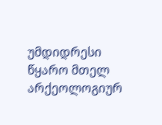უმდიდრესი წყარო მთელ არქეოლოგიურ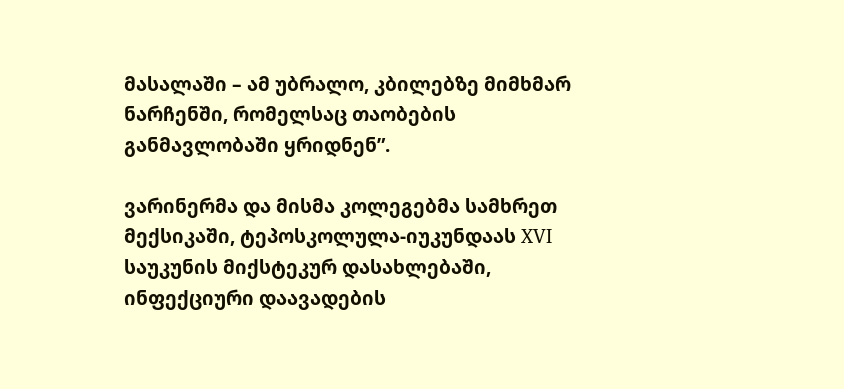მასალაში – ამ უბრალო, კბილებზე მიმხმარ ნარჩენში, რომელსაც თაობების განმავლობაში ყრიდნენ”.

ვარინერმა და მისმა კოლეგებმა სამხრეთ მექსიკაში, ტეპოსკოლულა-იუკუნდაას XVI საუკუნის მიქსტეკურ დასახლებაში, ინფექციური დაავადების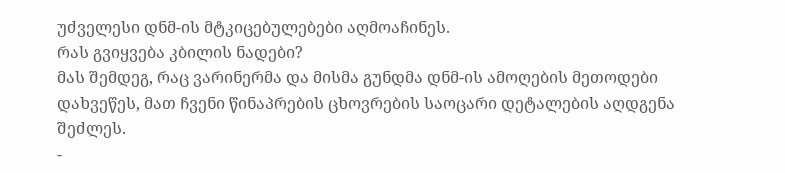უძველესი დნმ-ის მტკიცებულებები აღმოაჩინეს.
რას გვიყვება კბილის ნადები?
მას შემდეგ, რაც ვარინერმა და მისმა გუნდმა დნმ-ის ამოღების მეთოდები დახვეწეს, მათ ჩვენი წინაპრების ცხოვრების საოცარი დეტალების აღდგენა შეძლეს.
-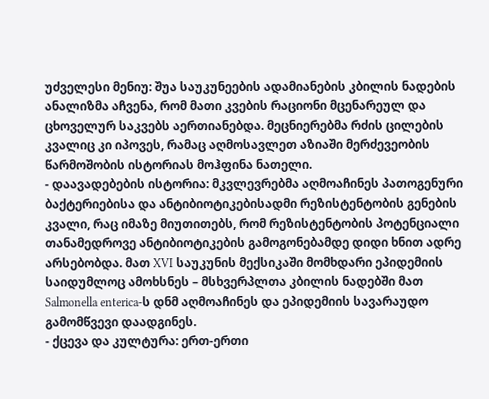უძველესი მენიუ: შუა საუკუნეების ადამიანების კბილის ნადების ანალიზმა აჩვენა, რომ მათი კვების რაციონი მცენარეულ და ცხოველურ საკვებს აერთიანებდა. მეცნიერებმა რძის ცილების კვალიც კი იპოვეს, რამაც აღმოსავლეთ აზიაში მერძევეობის წარმოშობის ისტორიას მოჰფინა ნათელი.
- დაავადებების ისტორია: მკვლევრებმა აღმოაჩინეს პათოგენური ბაქტერიებისა და ანტიბიოტიკებისადმი რეზისტენტობის გენების კვალი, რაც იმაზე მიუთითებს, რომ რეზისტენტობის პოტენციალი თანამედროვე ანტიბიოტიკების გამოგონებამდე დიდი ხნით ადრე არსებობდა. მათ XVI საუკუნის მექსიკაში მომხდარი ეპიდემიის საიდუმლოც ამოხსნეს – მსხვერპლთა კბილის ნადებში მათ Salmonella enterica-ს დნმ აღმოაჩინეს და ეპიდემიის სავარაუდო გამომწვევი დაადგინეს.
- ქცევა და კულტურა: ერთ-ერთი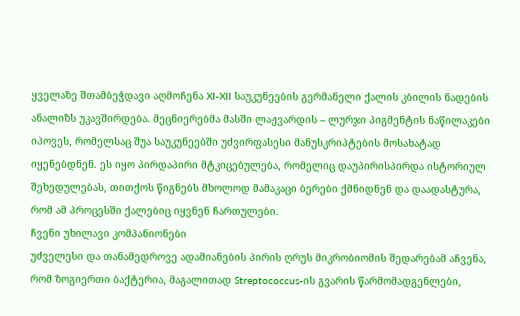ყველაზე შთამბეჭდავი აღმოჩენა XI-XII საუკუნეების გერმანელი ქალის კბილის ნადების ანალიზს უკავშირდება. მეცნიერებმა მასში ლაჟვარდის – ლურჯი პიგმენტის ნაწილაკები იპოვეს, რომელსაც შუა საუკუნეებში უძვირფასესი მანუსკრიპტების მოსახატად იყენებდნენ. ეს იყო პირდაპირი მტკიცებულება, რომელიც დაუპირისპირდა ისტორიულ შეხედულებას, თითქოს წიგნებს მხოლოდ მამაკაცი ბერები ქმნიდნენ და დაადასტურა, რომ ამ პროცესში ქალებიც იყვნენ ჩართულები.
ჩვენი უხილავი კომპანიონები
უძველესი და თანამედროვე ადამიანების პირის ღრუს მიკრობიომის შედარებამ აჩვენა, რომ ზოგიერთი ბაქტერია, მაგალითად Streptococcus-ის გვარის წარმომადგენლები,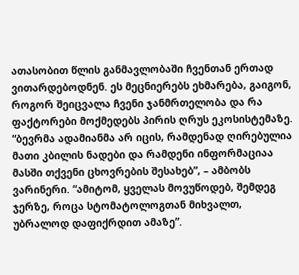ათასობით წლის განმავლობაში ჩვენთან ერთად ვითარდებოდნენ. ეს მეცნიერებს ეხმარება, გაიგონ, როგორ შეიცვალა ჩვენი ჯანმრთელობა და რა ფაქტორები მოქმედებს პირის ღრუს ეკოსისტემაზე.
“ბევრმა ადამიანმა არ იცის, რამდენად ღირებულია მათი კბილის ნადები და რამდენი ინფორმაციაა მასში თქვენი ცხოვრების შესახებ”, – ამბობს ვარინერი. “ამიტომ, ყველას მოვუწოდებ, შემდეგ ჯერზე, როცა სტომატოლოგთან მიხვალთ, უბრალოდ დაფიქრდით ამაზე”.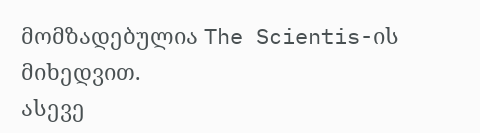მომზადებულია The Scientis-ის მიხედვით.
ასევე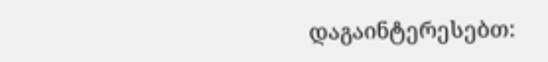დაგაინტერესებთ: